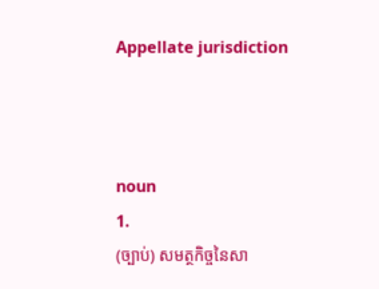Appellate jurisdiction



noun
1.
(ច្បាប់) សមត្ថកិច្ចនៃសា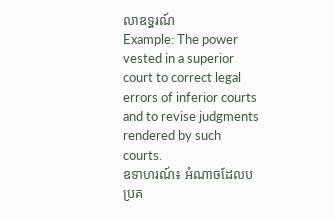លាឧទ្ធរណ៍
Example: The power vested in a superior court to correct legal errors of inferior courts and to revise judgments rendered by such courts.
ឧទាហរណ៍៖ អំណាចដែលបប្រគ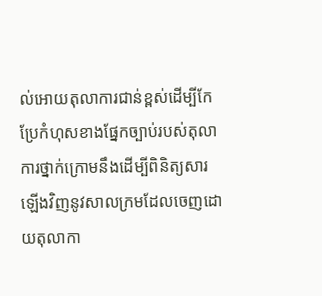ល់អោយតុលាការជាន់ខ្ពស់ដើម្បីកែប្រែកំហុសខាងផ្នែកច្បាប់របស់តុលាការថ្នាក់ក្រោមនឹងដើម្បីពិនិត្យសារឡើងវិញនូវសាលក្រមដែលចេញដោយតុលាកា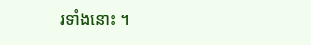រទាំងនោះ ។